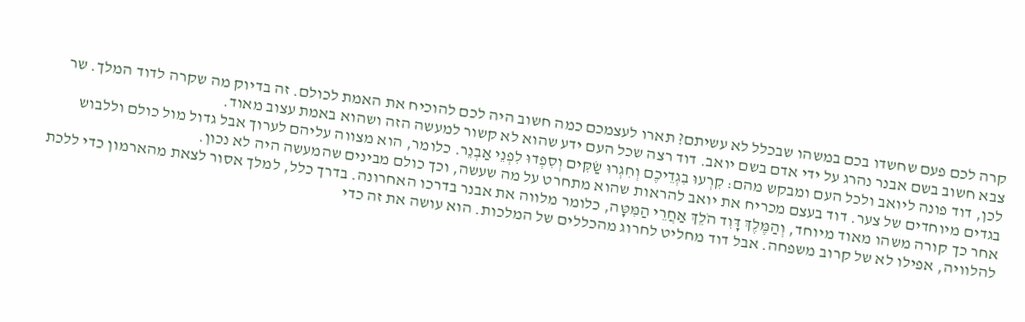קרה לכם פעם שחשדו בכם במשהו שבכלל לא עשיתם? תארו לעצמכם כמה חשוב היה לכם להוכיח את האמת לכולם. זה בדיוק מה שקרה לדוד המלך. שר צבא חשוב בשם אבנר נהרג על ידי אדם בשם יואב. דוד רצה שכל העם ידע שהוא לא קשור למעשה הזה ושהוא באמת עצוב מאוד.
לכן, דוד פונה ליואב ולכל העם ומבקש מהם: קִרְעוּ בִגְדֵיכֶם וְחִגְרוּ שַׂקִּים וְסִפְדוּ לִפְנֵי אַבְנֵר. כלומר, הוא מצווה עליהם לערוך אבל גדול מול כולם וללבוש בגדים מיוחדים של צער. דוד בעצם מכריח את יואב להראות שהוא מתחרט על מה שעשה, וכך כולם מבינים שהמעשה היה לא נכון.
אחר כך קורה משהו מאוד מיוחד, וְהַמֶּלֶךְ דָּוִד הֹלֵךְ אַחֲרֵי הַמִּטָּה, כלומר מלווה את אבנר בדרכו האחרונה. בדרך כלל, למלך אסור לצאת מהארמון כדי ללכת להלוויה, אפילו לא של קרוב משפחה. אבל דוד מחליט לחרוג מהכללים של המלכות. הוא עושה את זה כדי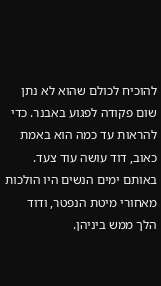להוכיח לכולם שהוא לא נתן שום פקודה לפגוע באבנר. כדי להראות עד כמה הוא באמת כאוב, דוד עושה עוד צעד. באותם ימים הנשים היו הולכות מאחורי מיטת הנפטר, ודוד הלך ממש ביניהן.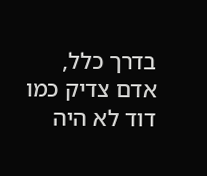בדרך כלל, אדם צדיק כמו דוד לא היה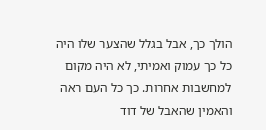הולך כך, אבל בגלל שהצער שלו היה כל כך עמוק ואמיתי, לא היה מקום למחשבות אחרות. כך כל העם ראה והאמין שהאבל של דוד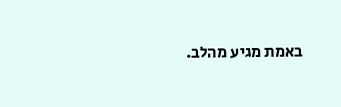באמת מגיע מהלב.